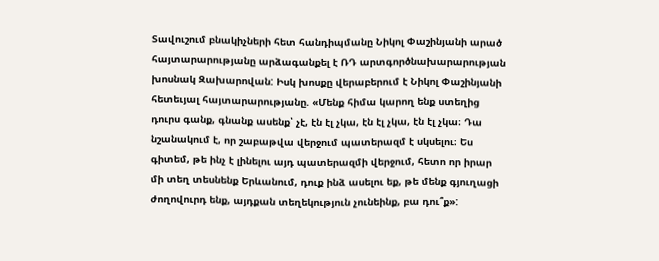Տավուշում բնակիչների հետ հանդիպմանը Նիկոլ Փաշինյանի արած հայտարարությանը արձագանքել է ՌԴ արտգործնախարարության խոսնակ Զախարովան: Իսկ խոսքը վերաբերում է Նիկոլ Փաշինյանի հետեւյալ հայտարարությանը. «Մենք հիմա կարող ենք ստեղից դուրս գանք, գնանք ասենք՝ չէ, էն էլ չկա, էն էլ չկա, էն էլ չկա։ Դա նշանակում է, որ շաբաթվա վերջում պատերազմ է սկսելու։ Ես գիտեմ, թե ինչ է լինելու այդ պատերազմի վերջում, հետո որ իրար մի տեղ տեսնենք Երևանում, դուք ինձ ասելու եք, թե մենք գյուղացի ժողովուրդ ենք, այդքան տեղեկություն չունեինք, բա դու՞ք»: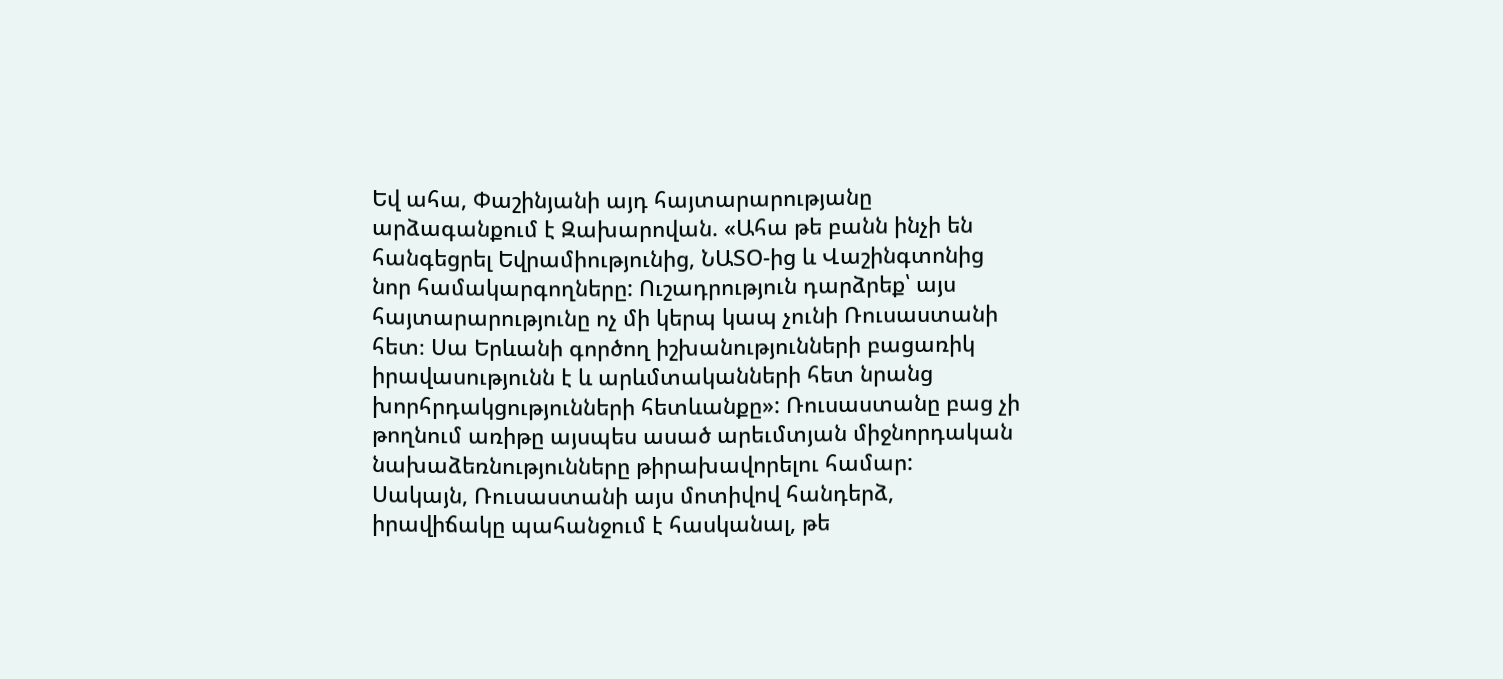Եվ ահա, Փաշինյանի այդ հայտարարությանը արձագանքում է Զախարովան. «Ահա թե բանն ինչի են հանգեցրել Եվրամիությունից, ՆԱՏՕ-ից և Վաշինգտոնից նոր համակարգողները: Ուշադրություն դարձրեք՝ այս հայտարարությունը ոչ մի կերպ կապ չունի Ռուսաստանի հետ։ Սա Երևանի գործող իշխանությունների բացառիկ իրավասությունն է և արևմտականների հետ նրանց խորհրդակցությունների հետևանքը»: Ռուսաստանը բաց չի թողնում առիթը այսպես ասած արեւմտյան միջնորդական նախաձեռնությունները թիրախավորելու համար:
Սակայն, Ռուսաստանի այս մոտիվով հանդերձ, իրավիճակը պահանջում է հասկանալ, թե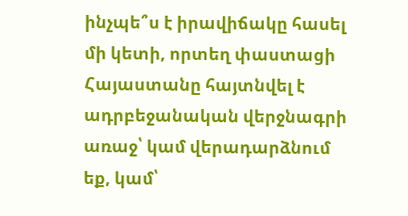ինչպե՞ս է իրավիճակը հասել մի կետի, որտեղ փաստացի Հայաստանը հայտնվել է ադրբեջանական վերջնագրի առաջ՝ կամ վերադարձնում եք, կամ՝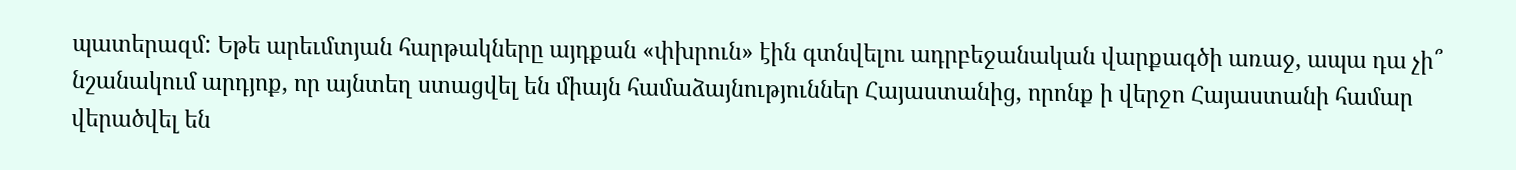պատերազմ: Եթե արեւմտյան հարթակները այդքան «փխրուն» էին գտնվելու ադրբեջանական վարքագծի առաջ, ապա դա չի՞ նշանակում արդյոք, որ այնտեղ ստացվել են միայն համաձայնություններ Հայաստանից, որոնք ի վերջո Հայաստանի համար վերածվել են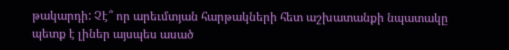թակարդի: Չէ՞ որ արեւմտյան հարթակների հետ աշխատանքի նպատակը պետք է լիներ այսպես ասած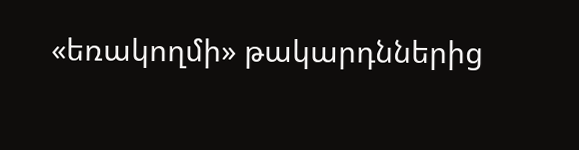«եռակողմի» թակարդններից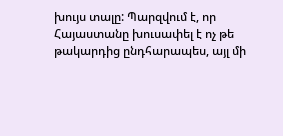խույս տալը: Պարզվում է, որ Հայաստանը խուսափել է ոչ թե թակարդից ընդհարապես, այլ մի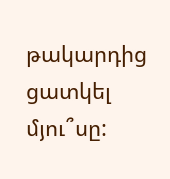թակարդից ցատկել մյու՞սը: